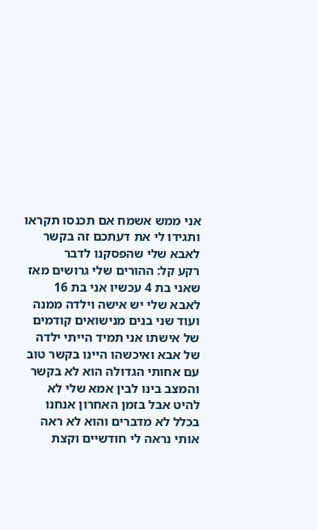אני ממש אשמח אם תכנסו תקראו ותגידו לי את דעתכם זה בקשר לאבא שלי שהפסקנו לדבר
רקע קל: ההורים שלי גרושים מאז שאני בת 4 עכשיו אני בת 16 לאבא שלי יש אישה וילדה ממנה ועוד שני בנים מנישואים קודמים של אישתו אני תמיד הייתי ילדה של אבא ואיכשהו היינו בקשר טוב עם אחותי הגדולה הוא לא בקשר והמצב בינו לבין אמא שלי לא להיט אבל בזמן האחרון אנחנו בכלל לא מדברים והוא לא ראה אותי נראה לי חודשיים וקצת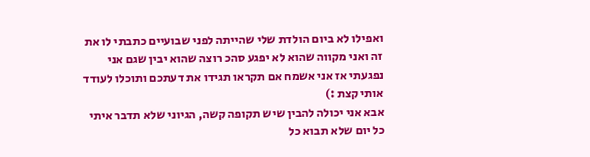ואפילו לא ביום הולדת שלי שהייתה לפני שבועיים כתבתי לו את זה ואני מקווה שהוא לא יפגע סהכ רוצה שהוא יבין שגם אני נפגעתי אז אני אשמח אם תקראו תגידו את דעתכם ותוכלו לעודד אותי קצת :)
אבא אני יכולה להבין שיש תקופה קשה, הגיוני שלא תדבר איתי כל יום שלא תבוא כל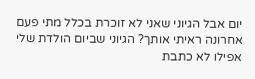יום אבל הגיוני שאני לא זוכרת בכלל מתי פעם אחרונה ראיתי אותך? הגיוני שביום הולדת שלי אפילו לא כתבת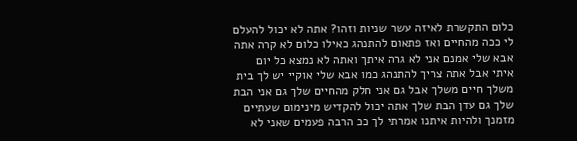כלום התקשרת לאיזה עשר שניות וזהו? אתה לא יכול להעלם לי ככה מהחיים ואז פתאום להתנהג כאילו כלום לא קרה אתה אבא שלי אמנם אני לא גרה איתך ואתה לא נמצא כל יום איתי אבל אתה צריך להתנהג כמו אבא שלי אוקיי יש לך בית משלך חיים משלך אבל גם אני חלק מהחיים שלך גם אני הבת שלך גם עדן הבת שלך אתה יכול להקדיש מינימום שעתיים מזמנך ולהיות איתנו אמרתי לך ככ הרבה פעמים שאני לא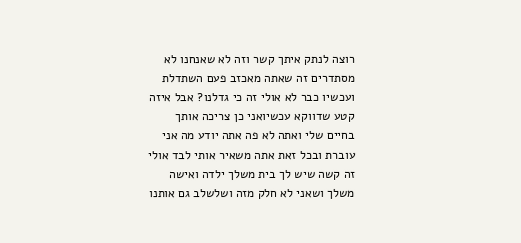רוצה לנתק איתך קשר וזה לא שאנחנו לא מסתדרים זה שאתה מאכזב פעם השתדלת ועכשיו כבר לא אולי זה כי גדלנו? אבל איזה קטע שדווקא עכשיואני כן צריכה אותך בחיים שלי ואתה לא פה אתה יודע מה אני עוברת ובכל זאת אתה משאיר אותי לבד אולי זה קשה שיש לך בית משלך ילדה ואישה משלך ושאני לא חלק מזה ושלשלב גם אותנו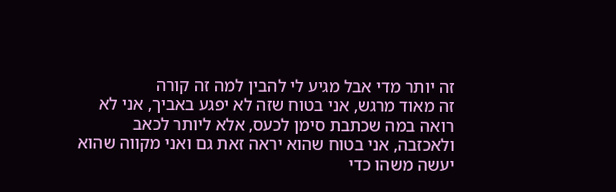זה יותר מדי אבל מגיע לי להבין למה זה קורה
זה מאוד מרגש, אני בטוח שזה לא יפגע באביך, אני לא רואה במה שכתבת סימן לכעס, אלא ליותר לכאב ולאכזבה, אני בטוח שהוא יראה זאת גם ואני מקווה שהוא יעשה משהו כדי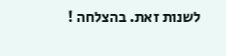לשנות זאת. בהצלחה !